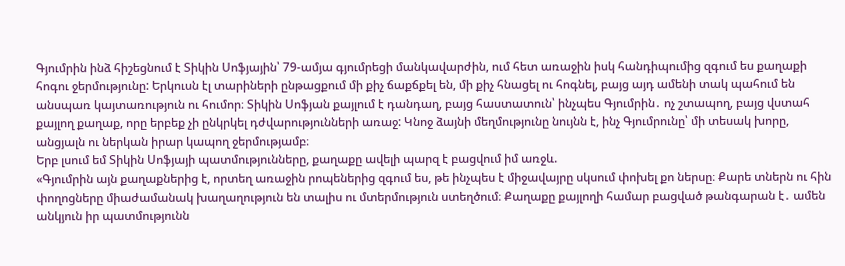Գյումրին ինձ հիշեցնում է Տիկին Սոֆյային՝ 79-ամյա գյումրեցի մանկավարժին, ում հետ առաջին իսկ հանդիպումից զգում ես քաղաքի հոգու ջերմությունը: Երկուսն էլ տարիների ընթացքում մի քիչ ճաքճքել են, մի քիչ հնացել ու հոգնել, բայց այդ ամենի տակ պահում են անսպառ կայտառություն ու հումոր։ Տիկին Սոֆյան քայլում է դանդաղ, բայց հաստատուն՝ ինչպես Գյումրին․ ոչ շտապող, բայց վստահ քայլող քաղաք, որը երբեք չի ընկրկել դժվարությունների առաջ: Կնոջ ձայնի մեղմությունը նույնն է, ինչ Գյումրունը՝ մի տեսակ խորը, անցյալն ու ներկան իրար կապող ջերմությամբ։
Երբ լսում եմ Տիկին Սոֆյայի պատմությունները, քաղաքը ավելի պարզ է բացվում իմ առջև.
«Գյումրին այն քաղաքներից է, որտեղ առաջին րոպեներից զգում ես, թե ինչպես է միջավայրը սկսում փոխել քո ներսը։ Քարե տներն ու հին փողոցները միաժամանակ խաղաղություն են տալիս ու մտերմություն ստեղծում։ Քաղաքը քայլողի համար բացված թանգարան է․ ամեն անկյուն իր պատմությունն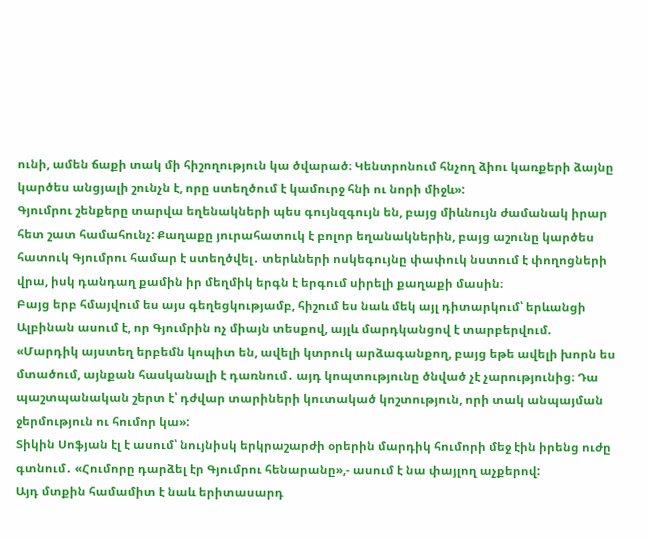ունի, ամեն ճաքի տակ մի հիշողություն կա ծվարած։ Կենտրոնում հնչող ձիու կառքերի ձայնը կարծես անցյալի շունչն է, որը ստեղծում է կամուրջ հնի ու նորի միջև»:
Գյումրու շենքերը տարվա եղենակների պես գույնզգույն են, բայց միևնույն ժամանակ իրար հետ շատ համահունչ: Քաղաքը յուրահատուկ է բոլոր եղանակներին, բայց աշունը կարծես հատուկ Գյումրու համար է ստեղծվել․ տերևների ոսկեգույնը փափուկ նստում է փողոցների վրա, իսկ դանդաղ քամին իր մեղմիկ երգն է երգում սիրելի քաղաքի մասին։
Բայց երբ հմայվում ես այս գեղեցկությամբ, հիշում ես նաև մեկ այլ դիտարկում՝ երևանցի Ալբինան ասում է, որ Գյումրին ոչ միայն տեսքով, այլև մարդկանցով է տարբերվում.
«Մարդիկ այստեղ երբեմն կոպիտ են, ավելի կտրուկ արձագանքող, բայց եթե ավելի խորն ես մտածում, այնքան հասկանալի է դառնում․ այդ կոպտությունը ծնված չէ չարությունից։ Դա պաշտպանական շերտ է՝ դժվար տարիների կուտակած կոշտություն, որի տակ անպայման ջերմություն ու հումոր կա»:
Տիկին Սոֆյան էլ է ասում՝ նույնիսկ երկրաշարժի օրերին մարդիկ հումորի մեջ էին իրենց ուժը գտնում․ «Հումորը դարձել էր Գյումրու հենարանը»,- ասում է նա փայլող աչքերով:
Այդ մտքին համամիտ է նաև երիտասարդ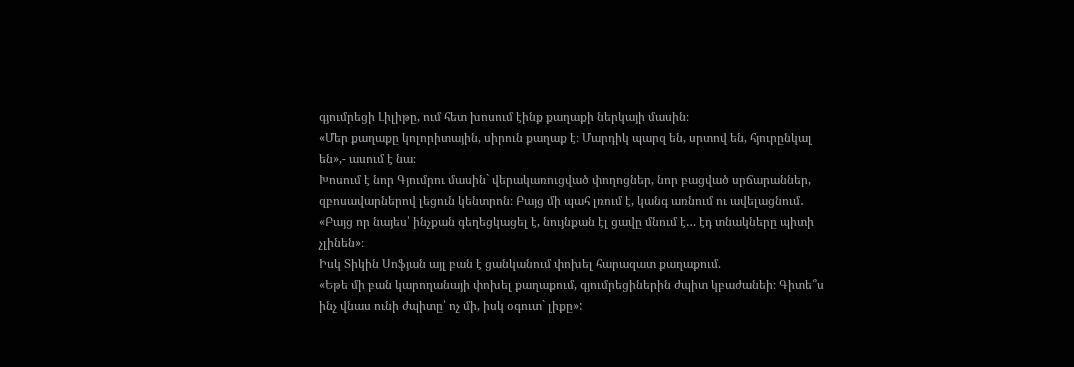գյումրեցի Լիլիթը, ում հետ խոսում էինք քաղաքի ներկայի մասին։
«Մեր քաղաքը կոլորիտային, սիրուն քաղաք է։ Մարդիկ պարզ են, սրտով են, հյուրընկալ են»,- ասում է նա։
Խոսում է նոր Գյումրու մասին` վերակառուցված փողոցներ, նոր բացված սրճարաններ, զբոսավարներով լեցուն կենտրոն։ Բայց մի պահ լռում է, կանգ առնում ու ավելացնում․
«Բայց որ նայես՝ ինչքան գեղեցկացել է, նույնքան էլ ցավը մնում է… էդ տնակները պիտի չլինեն»։
Իսկ Տիկին Սոֆյան այլ բան է ցանկանում փոխել հարազատ քաղաքում.
«Եթե մի բան կարողանայի փոխել քաղաքում, գյումրեցիներին ժպիտ կբաժանեի։ Գիտե՞ս ինչ վնաս ունի ժպիտը՝ ոչ մի, իսկ օգուտ` լիքը»: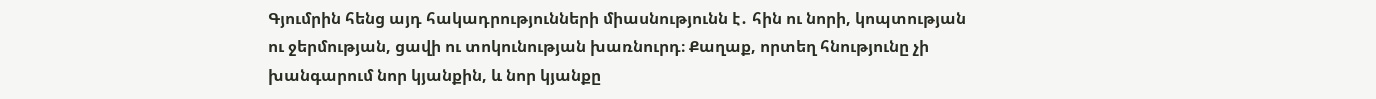Գյումրին հենց այդ հակադրությունների միասնությունն է․ հին ու նորի, կոպտության ու ջերմության, ցավի ու տոկունության խառնուրդ։ Քաղաք, որտեղ հնությունը չի խանգարում նոր կյանքին, և նոր կյանքը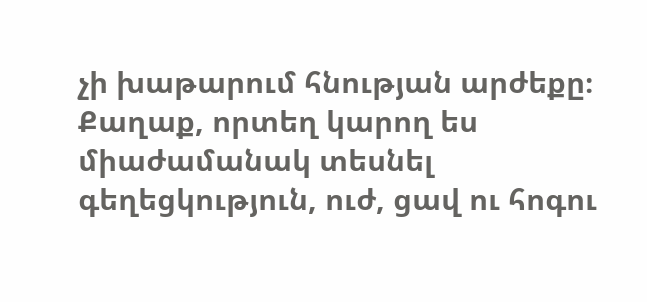չի խաթարում հնության արժեքը։ Քաղաք, որտեղ կարող ես միաժամանակ տեսնել գեղեցկություն, ուժ, ցավ ու հոգու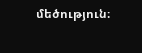մեծություն։